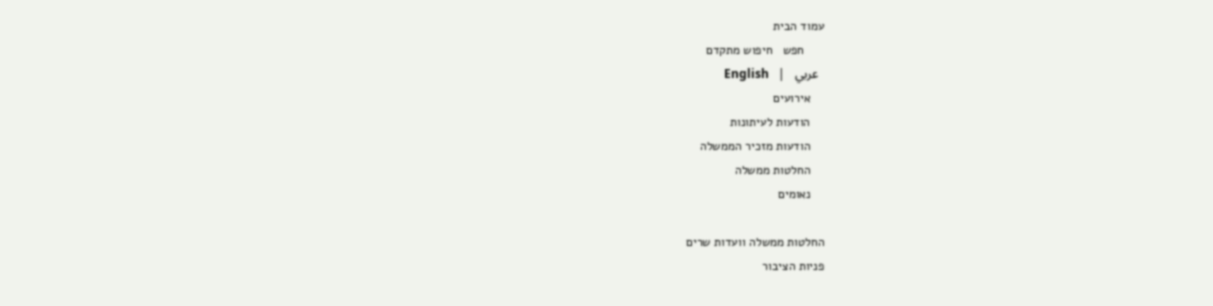עמוד הבית
      חפש   חיפוש מתקדם
  عربي   |   English
    אירועים
    הודעות לעיתונות
    הודעות מזכיר הממשלה
    החלטות ממשלה
    נאומים

החלטות ממשלה וועדות שרים
פניות הציבור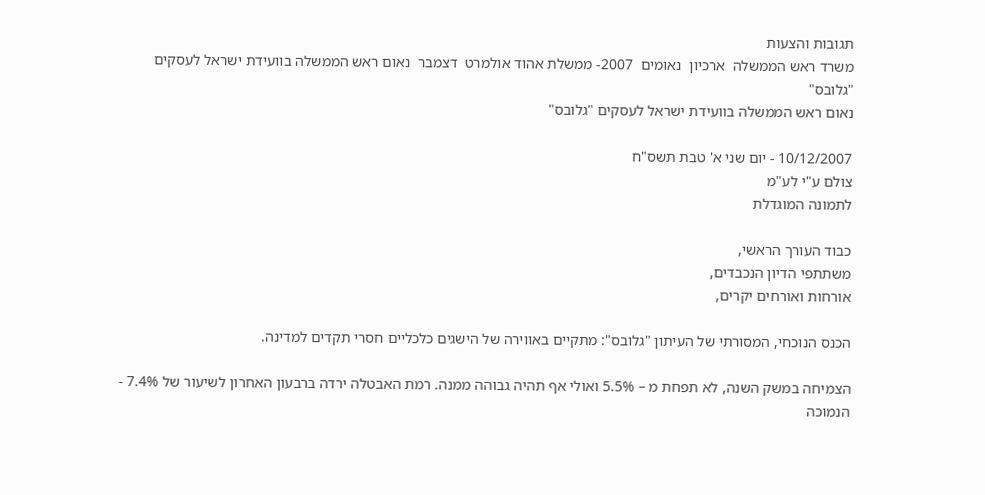תגובות והצעות
משרד ראש הממשלה  ארכיון  נאומים  2007- ממשלת אהוד אולמרט  דצמבר  נאום ראש הממשלה בוועידת ישראל לעסקים "גלובס"
נאום ראש הממשלה בוועידת ישראל לעסקים "גלובס"

10/12/2007 - יום שני א' טבת תשס"ח
צולם ע"י לע"מ
לתמונה המוגדלת

כבוד העורך הראשי,
משתתפי הדיון הנכבדים,
אורחות ואורחים יקרים,

הכנס הנוכחי, המסורתי של העיתון "גלובס": מתקיים באווירה של הישגים כלכליים חסרי תקדים למדינה.

הצמיחה במשק השנה, לא תפחת מ – 5.5% ואולי אף תהיה גבוהה ממנה. רמת האבטלה ירדה ברבעון האחרון לשיעור של 7.4% - הנמוכה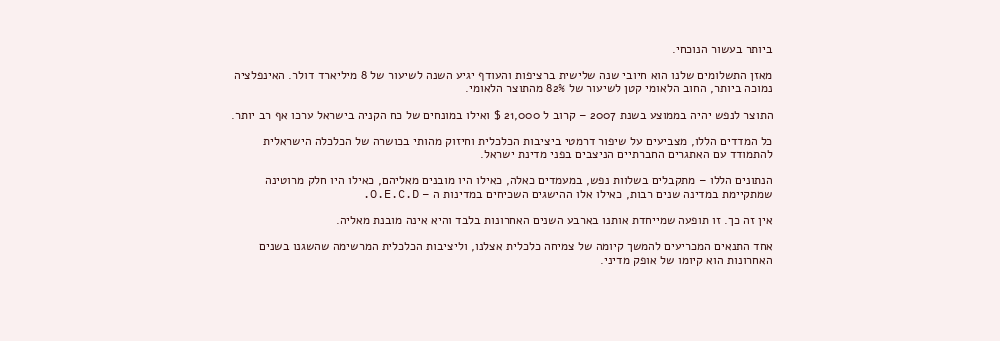ביותר בעשור הנוכחי.

מאזן התשלומים שלנו הוא חיובי שנה שלישית ברציפות והעודף יגיע השנה לשיעור של 8 מיליארד דולר. האינפלציה נמוכה ביותר, החוב הלאומי קטן לשיעור של 82% מהתוצר הלאומי.

התוצר לנפש יהיה בממוצע בשנת 2007 – קרוב ל 21,000 $ ואילו במונחים של כח הקניה בישראל ערכו אף רב יותר.

כל המדדים הללו, מצביעים על שיפור דרמטי ביציבות הכלכלית וחיזוק מהותי בכושרה של הכלכלה הישראלית להתמודד עם האתגרים החברתיים הניצבים בפני מדינת ישראל.

הנתונים הללו – מתקבלים בשלוות נפש, במעמדים כאלה, כאילו היו מובנים מאליהם, כאילו היו חלק מרוטינה שמתקיימת במדינה שנים רבות, כאילו אלו ההישגים השכיחים במדינות ה – O.E.C.D.

אין זה כך. זו תופעה שמייחדת אותנו בארבע השנים האחרונות בלבד והיא אינה מובנת מאליה.

אחד התנאים המכריעים להמשך קיומה של צמיחה כלכלית אצלנו, וליציבות הכלכלית המרשימה שהשגנו בשנים האחרונות הוא קיומו של אופק מדיני.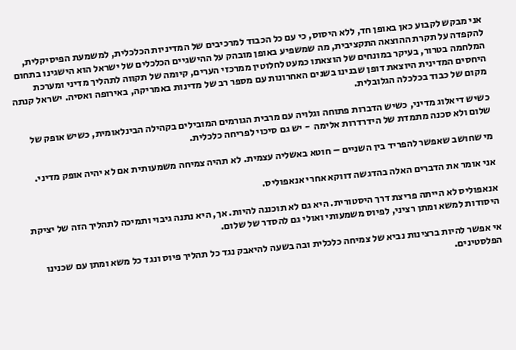אני מבקש לקבוע כאן באופן חד, ללא היסוס, כי עם כל הכבוד למרכיבים של המדיניות הכלכלית, למשמעת הפיסיקלית, להקפדה על תקרת ההוצאה התקציבית, מה שמשפיע באופן מובהק על ההישגיים הכלכלים של ישראל הוא הישגינו בתחום המלחמה בטרור, בעיקר במונחים של הוצאתו כמעט לחלוטין ממרכזי הערים, קיומה של תקווה לתהליך מדיני ומערכת היחסים המדינית היוצאת דופן שבנינו בשנים האחרונות עם מספר רב של מדינות באמריקה, באירופה ואסיה. ישראל קנתה מקום של כבוד בכלכלה הגלובלית.

כשיש דיאלוג מדיני, כשיש הדברות פתוחה וגלויה עם מרבית הגורמים המובילים בקהילה הבינלאומית, כשיש אופק של שלום ולא סכנה מתמדת של הידרדרות אלימה  - יש גם סיכוי לפריחה כלכלית.

מי שחושב שאפשר להפריד בין השניים – חוטא באשליה עצמית. לא תהיה צמיחה משמעותית אם לא יהיה אופק מדיני.

אני אומר את הדברים האלה בהדגשה דווקא אחרי אנאפוליס.

אנאפוליס לא הייתה פריצת דרך היסטורית. היא גם לא תוכננה להיות. אך, היא נתנה גיבוי ותמיכה לתהליך הזה של יציקת היסודות למשא ומתן רציני, לפיוס משמעותי ואולי גם להסדר של שלום.

אי אפשר להיות ברצינות נביא של צמיחה כלכלית ובה בשעה להיאבק נגד כל תהליך פיוס ונגד כל משא ומתן עם שכנינו הפלסטינים.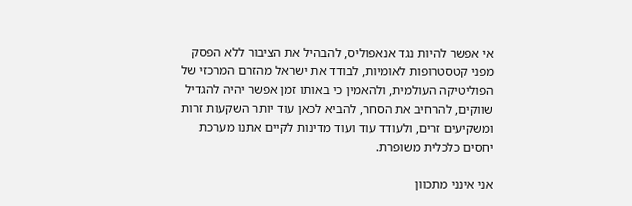אי אפשר להיות נגד אנאפוליס, להבהיל את הציבור ללא הפסק מפני קטסטרופות לאומיות, לבודד את ישראל מהזרם המרכזי של הפוליטיקה העולמית, ולהאמין כי באותו זמן אפשר יהיה להגדיל שווקים, להרחיב את הסחר, להביא לכאן עוד יותר השקעות זרות ומשקיעים זרים, ולעודד עוד ועוד מדינות לקיים אתנו מערכת יחסים כלכלית משופרת.

אני אינני מתכוון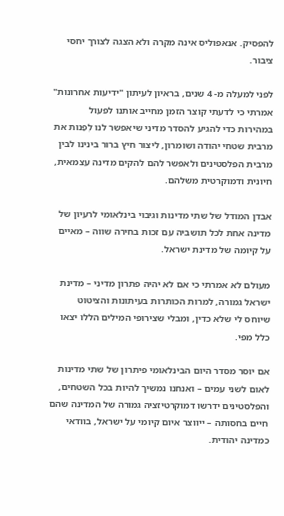להפסיק. אנאפוליס אינה מקרה ולא הצגה לצורך יחסי ציבור.

לפני למעלה מ- 4 שנים, בראיון לעיתון "ידיעות אחרונות" אמרתי כי לדעתי קוצר הזמן מחייב אותנו לפעול במהירות כדי להגיע להסדר מדיני שיאפשר לנו לְפַנות את מרבית שטחי יהודה ושומרון, ליצור חיץ ברור בינינו לבין מרבית הפלסטינים ולאפשר להם להקים מדינה עצמאית, חיונית ודמוקרטית משלהם.

אבדן המודל של שתי מדינות וגיבוי בינלאומי לרעיון של מדינה אחת לכל תושביה עם זכות בחירה שווה – מאיים על קיומה של מדינת ישראל.

מעולם לא אמרתי כי אם לא יהיה פתרון מדיני – מדינת ישראל גמורה, למרות הכותרות בעיתונות והציטוט שיוחס לי שלא כדין, ומבלי שצירופי המילים הללו יצאו כלל מפי.

אם יוסר מסדר היום הבינלאומי פיתרון של שתי מדינות לאום לשני עמים – ואנחנו נמשיך להיות בכל השטחים, והפלסטינים ידרשו דמוקרטיזציה גמורה של המדינה שהם חיים בחסותה – ייווצר איום קיומי על ישראל, בוודאי כמדינה יהודית.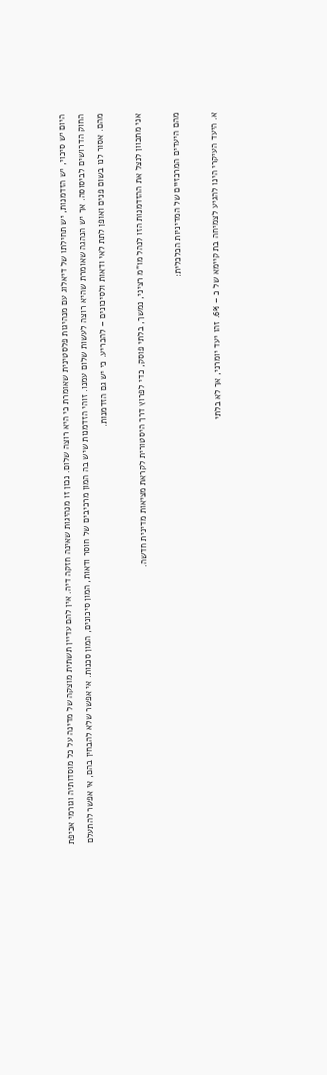היום יש סיכוי, יש הזדמנות, יש תחילתו של דיאלוג עם מנהיגות פלסטינית שאומרת כי היא רוצה שלום. נכון זו מנהיגות שאינה חזקה דיה. אין להם עדיין תשתית מוצקה של מדינה על כל מוסדותיה וגורמי אכיפת החוק הדרושים לביסוסה. אך יש הנהגה שאומרת שהיא רוצה לעשות שלום עמנו. זוהי הזדמנות שיש בה המון מרכיבים של חוסר ודאות, המון סיכונים, המון סכנות. אי אפשר שלא להבחין בהם, אי אפשר להתעלם מהם. אסור לנו בשום פנים ואופן לתת לאי ודאות ולסיכונים – להכריע. כי יש גם הזדמנות.

אני מתכוון לנצל את ההזדמנות הזו לנהל מו"מ רציני, נמשך, בלתי פוסק, כדי לפרוץ דרך היסטורית לקראת מציאות מדינית חדשה.

מהם היעדים המרכזיים של המדיניות הכלכלית:

א. היעד העיקרי הינו להגיע לצמיחה בת קיימא של כ – 6%. זהו יעד יומרני, אך לא בלתי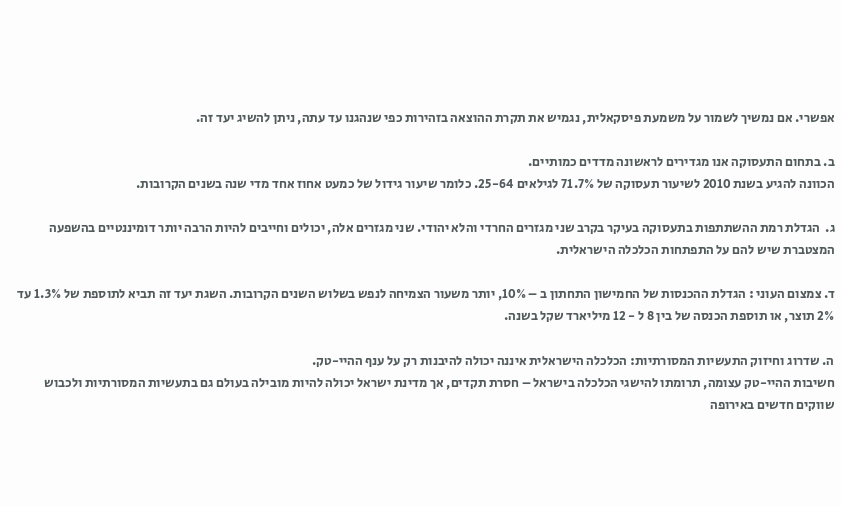אפשרי. אם נמשיך לשמור על משמעת פיסקאלית, נגמיש את תקרת ההוצאה בזהירות כפי שנהגנו עד עתה, ניתן להשיג יעד זה.

ב. בתחום התעסוקה אנו מגדירים לראשונה מדדים כמותיים.
הכוונה להגיע בשנת 2010 לשיעור תעסוקה של 71.7% לגילאים 25-64. כלומר שיעור גידול של כמעט אחוז אחד מדי שנה בשנים הקרובות.

ג.  הגדלת רמת ההשתתפות בתעסוקה בעיקר בקרב שני מגזרים החרדי והלא יהודי. שני מגזרים אלה, יכולים וחייבים להיות הרבה יותר דומיננטיים בהשפעה המצטברת שיש להם על התפתחות הכלכלה הישראלית.

ד. צמצום העוני : הגדלת ההכנסות של החמישון התחתון ב – 10%, יותר משעור הצמיחה לנפש בשלוש השנים הקרובות. השגת יעד זה תביא לתוספת של 1.3% עד 2% תוצר, או תוספת הכנסה של בין 8 ל - 12 מיליארד שקל בשנה.

ה. שדרוג וחיזוק התעשיות המסורתיות: הכלכלה הישראלית איננה יכולה להיבנות רק על ענף ההיי-טק.
חשיבות ההיי-טק עצומה, תרומתו להישגי הכלכלה בישראל – חסרת תקדים, אך מדינת ישראל יכולה להיות מובילה בעולם גם בתעשיות המסורתיות ולכבוש שווקים חדשים באירופה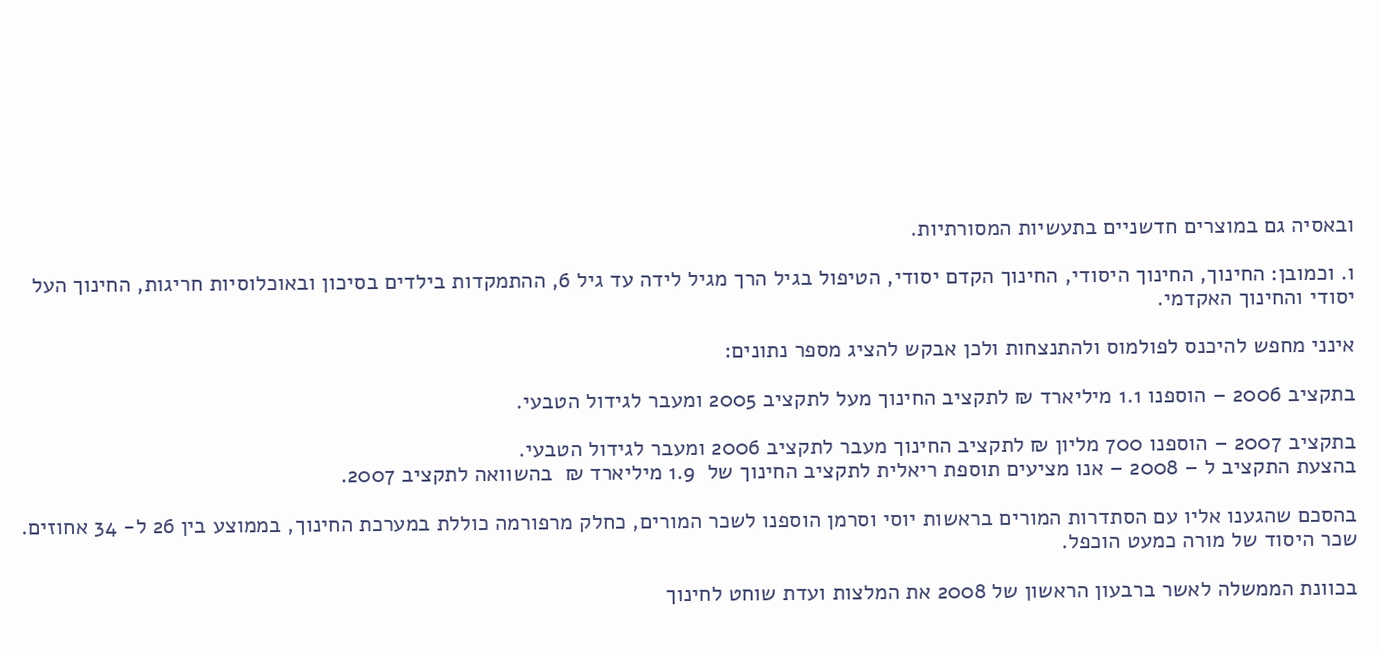ובאסיה גם במוצרים חדשניים בתעשיות המסורתיות.

ו. וכמובן: החינוך, החינוך היסודי, החינוך הקדם יסודי, הטיפול בגיל הרך מגיל לידה עד גיל 6, ההתמקדות בילדים בסיכון ובאוכלוסיות חריגות, החינוך העל יסודי והחינוך האקדמי.

אינני מחפש להיכנס לפולמוס ולהתנצחות ולכן אבקש להציג מספר נתונים:

בתקציב 2006 – הוספנו 1.1 מיליארד ₪ לתקציב החינוך מעל לתקציב 2005 ומעבר לגידול הטבעי.

בתקציב 2007 – הוספנו 700 מליון ₪ לתקציב החינוך מעבר לתקציב 2006 ומעבר לגידול הטבעי.
בהצעת התקציב ל – 2008 – אנו מציעים תוספת ריאלית לתקציב החינוך של  1.9 מיליארד ₪  בהשוואה לתקציב 2007.

בהסכם שהגענו אליו עם הסתדרות המורים בראשות יוסי וסרמן הוספנו לשכר המורים, כחלק מרפורמה כוללת במערכת החינוך, בממוצע בין 26 ל- 34 אחוזים. שכר היסוד של מורה כמעט הוכפל.

בכוונת הממשלה לאשר ברבעון הראשון של 2008 את המלצות ועדת שוחט לחינוך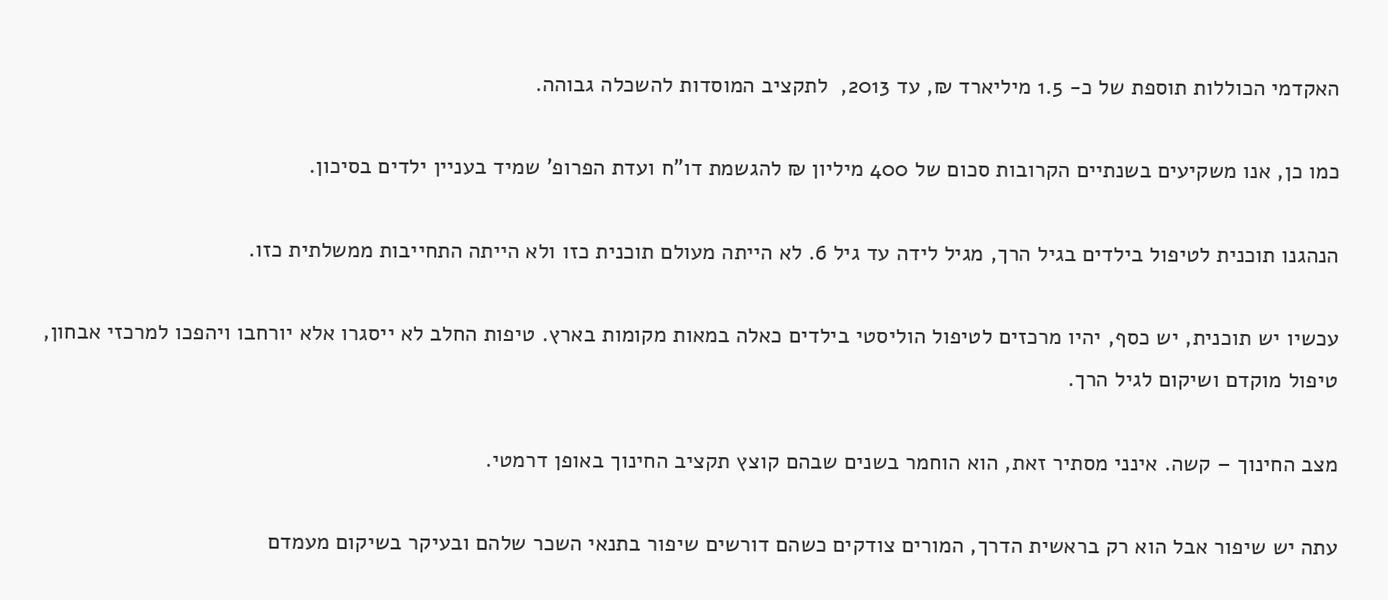האקדמי הכוללות תוספת של כ- 1.5 מיליארד ₪, עד 2013,  לתקציב המוסדות להשכלה גבוהה.

כמו כן, אנו משקיעים בשנתיים הקרובות סכום של 400 מיליון ₪ להגשמת דו"ח ועדת הפרופ' שמיד בעניין ילדים בסיכון.

הנהגנו תוכנית לטיפול בילדים בגיל הרך, מגיל לידה עד גיל 6. לא הייתה מעולם תוכנית כזו ולא הייתה התחייבות ממשלתית כזו.

עכשיו יש תוכנית, יש כסף, יהיו מרכזים לטיפול הוליסטי בילדים כאלה במאות מקומות בארץ. טיפות החלב לא ייסגרו אלא יורחבו ויהפכו למרכזי אבחון, טיפול מוקדם ושיקום לגיל הרך.

מצב החינוך – קשה. אינני מסתיר זאת, הוא הוחמר בשנים שבהם קוצץ תקציב החינוך באופן דרמטי.

עתה יש שיפור אבל הוא רק בראשית הדרך, המורים צודקים כשהם דורשים שיפור בתנאי השכר שלהם ובעיקר בשיקום מעמדם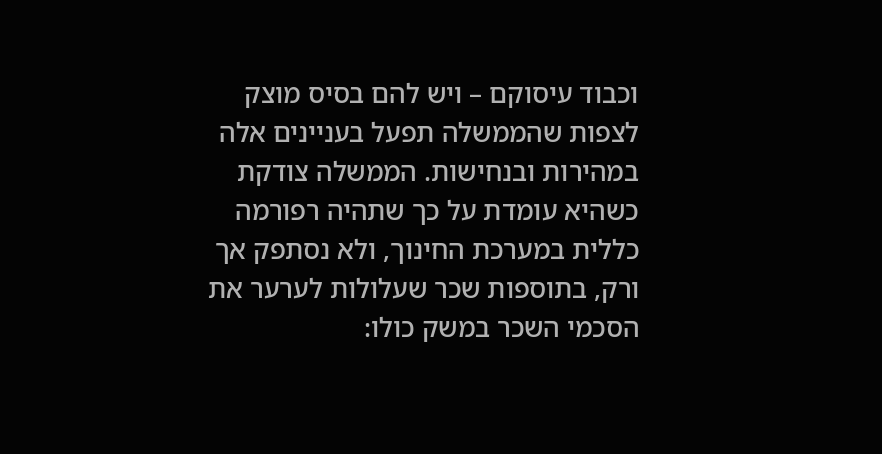וכבוד עיסוקם – ויש להם בסיס מוצק לצפות שהממשלה תפעל בעניינים אלה במהירות ובנחישות. הממשלה צודקת כשהיא עומדת על כך שתהיה רפורמה כללית במערכת החינוך, ולא נסתפק אך ורק, בתוספות שכר שעלולות לערער את הסכמי השכר במשק כולו: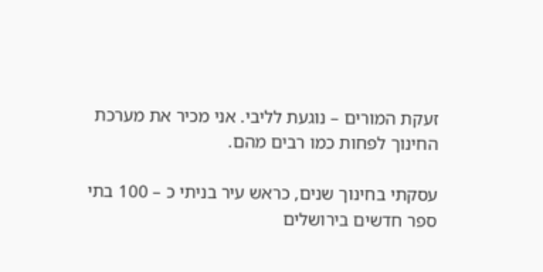זעקת המורים – נוגעת לליבי. אני מכיר את מערכת החינוך לפחות כמו רבים מהם.

עסקתי בחינוך שנים, כראש עיר בניתי כ – 100 בתי ספר חדשים בירושלים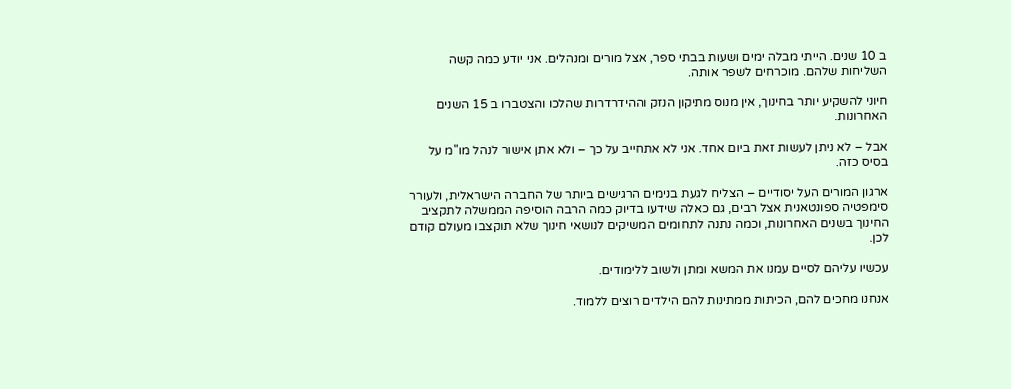ב 10 שנים. הייתי מבלה ימים ושעות בבתי ספר, אצל מורים ומנהלים. אני יודע כמה קשה השליחות שלהם. מוכרחים לשפר אותה.

חיוני להשקיע יותר בחינוך, אין מנוס מתיקון הנזק וההידרדרות שהלכו והצטברו ב 15 השנים האחרונות.

אבל – לא ניתן לעשות זאת ביום אחד. אני לא אתחייב על כך – ולא אתן אישור לנהל מו"מ על בסיס כזה.

ארגון המורים העל יסודיים – הצליח לגעת בנימים הרגישים ביותר של החברה הישראלית, ולעורר סימפטיה ספונטאנית אצל רבים, גם כאלה שידעו בדיוק כמה הרבה הוסיפה הממשלה לתקציב החינוך בשנים האחרונות, וכמה נתנה לתחומים המשיקים לנושאי חינוך שלא תוקצבו מעולם קודם לכן.

עכשיו עליהם לסיים עמנו את המשא ומתן ולשוב ללימודים.

אנחנו מחכים להם, הכיתות ממתינות להם הילדים רוצים ללמוד.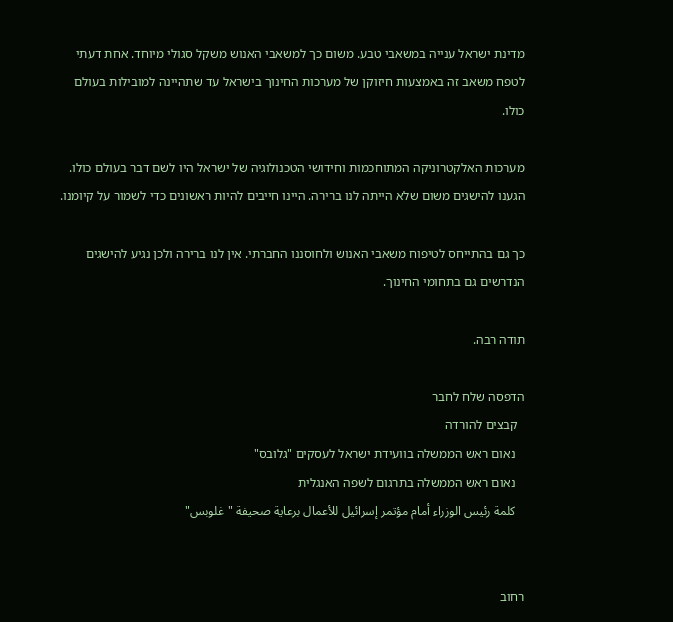מדינת ישראל ענייה במשאבי טבע. משום כך למשאבי האנוש משקל סגולי מיוחד. אחת דעתי לטפח משאב זה באמצעות חיזוקן של מערכות החינוך בישראל עד שתהיינה למובילות בעולם כולו.

מערכות האלקטרוניקה המתוחכמות וחידושי הטכנולוגיה של ישראל היו לשם דבר בעולם כולו. הגענו להישגים משום שלא הייתה לנו ברירה. היינו חייבים להיות ראשונים כדי לשמור על קיומנו.

כך גם בהתייחס לטיפוח משאבי האנוש ולחוסננו החברתי. אין לנו ברירה ולכן נגיע להישגים הנדרשים גם בתחומי החינוך.

תודה רבה.

הדפסה שלח לחבר
  קבצים להורדה
   נאום ראש הממשלה בוועידת ישראל לעסקים "גלובס"
   נאום ראש הממשלה בתרגום לשפה האנגלית
   كلمة رئيس الوزراء أمام مؤتمر إسرائيل للأعمال برعاية صحيفة "غلوبس"


רחוב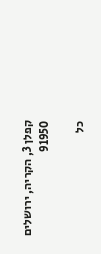קפלן 3, הקריה, ירושלים 91950

כל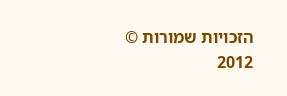הזכויות שמורות © 2012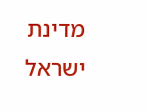מדינת ישראל